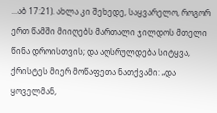...აბ 17:21). ახლა კი შეხედე, საყვარელო, როგორ ერთ წამში მიიღებს მართალი ჯილდოს მთელი წინა დროისთვის; და აღსრულდება სიტყვა, ქრისტეს მიერ მოწაფეთა ნათქვამი: „და ყოველმან,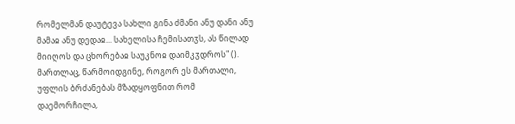რომელმან დაუტევა სახლი გინა ძმანი ანუ დანი ანუ მამაჲ ანუ დედაჲ... სახელისა ჩემისათჳს, ას წილად მიიღოს და ცხორებაჲ საუკნოჲ დაიმკჳდროს" (). მართლაც, წარმოიდგინე, როგორ ეს მართალი, უფლის ბრძანებას მზადყოფნით რომ დაემორჩილა,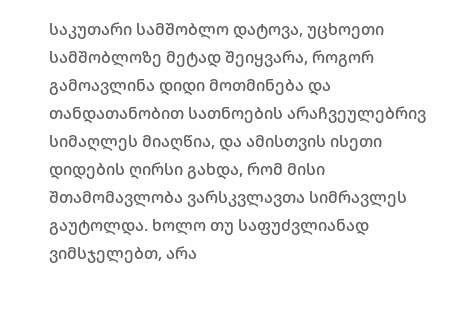საკუთარი სამშობლო დატოვა, უცხოეთი სამშობლოზე მეტად შეიყვარა, როგორ გამოავლინა დიდი მოთმინება და თანდათანობით სათნოების არაჩვეულებრივ სიმაღლეს მიაღწია, და ამისთვის ისეთი დიდების ღირსი გახდა, რომ მისი შთამომავლობა ვარსკვლავთა სიმრავლეს გაუტოლდა. ხოლო თუ საფუძვლიანად ვიმსჯელებთ, არა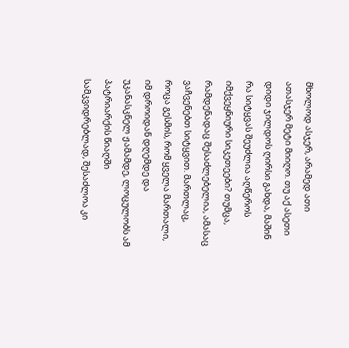მხოლოდ ასჯერ, არამედ ათი ათასჯერ მეტი მიიღო. თუ აქ ასეთი დიდი ჯილდოს ღირსი გახდა, მაშინ რა სიტყვას შეუძლია აღწეროს იმქვეყნიური სიკეთეები? თუმცა, რამდენადაც შესაძლებელია, ამასაც ვაჩვენებთ სიტყვით. მართლაც, როცა გესმის, რომ ყველა მართალი, იმ დროიდან დღემდე და უკანასკნელ ჟამამდე, ლოცულობს ამ პატრიარქის წიაღში სამკვიდრებლად, შესაძლოა კი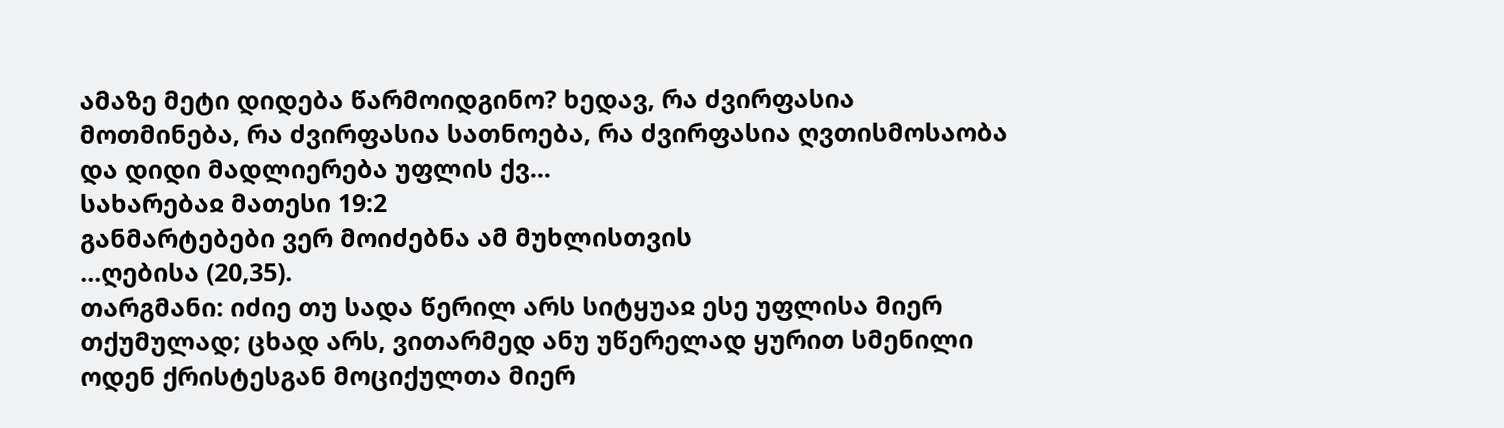ამაზე მეტი დიდება წარმოიდგინო? ხედავ, რა ძვირფასია მოთმინება, რა ძვირფასია სათნოება, რა ძვირფასია ღვთისმოსაობა და დიდი მადლიერება უფლის ქვ...
სახარებაჲ მათესი 19:2
განმარტებები ვერ მოიძებნა ამ მუხლისთვის
...ღებისა (20,35).
თარგმანი: იძიე თუ სადა წერილ არს სიტყუაჲ ესე უფლისა მიერ თქუმულად; ცხად არს, ვითარმედ ანუ უწერელად ყურით სმენილი ოდენ ქრისტესგან მოციქულთა მიერ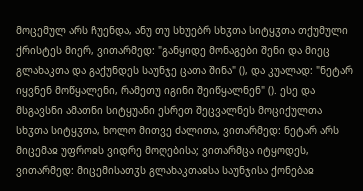მოცემულ არს ჩუენდა, ანუ თუ სხუებრ სხჳთა სიტყჳთა თქუმული ქრისტეს მიერ, ვითარმედ: "განყიდე მონაგები შენი და მიეც გლახაკთა და გაქუნდეს საუნჯე ცათა შინა" (), და კუალად: "ნეტარ იყვნენ მოწყალენი, რამეთუ იგინი შეიწყალნენ" (). ესე და მსგავსნი ამათნი სიტყუანი ესრეთ შეცვალნეს მოციქულთა სხჳთა სიტყჳთა, ხოლო მითვე ძალითა, ვითარმედ: ნეტარ არს მიცემაჲ უფროჲს ვიდრე მოღებისა; ვითარმცა იტყოდეს, ვითარმედ: მიცემისათჳს გლახაკთაჲსა საუნჯისა ქონებაჲ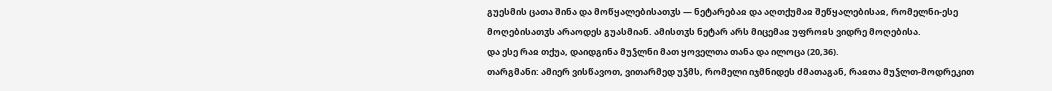გუესმის ცათა შინა და მოწყალებისათჳს — ნეტარებაჲ და აღთქუმაჲ შეწყალებისაჲ, რომელნი-ესე მოღებისათჳს არაოდეს გუასმიან. ამისთჳს ნეტარ არს მიცემაჲ უფროჲს ვიდრე მოღებისა.
და ესე რაჲ თქუა, დაიდგინა მუჴლნი მათ ყოველთა თანა და ილოცა (20,36).
თარგმანი: ამიერ ვისწავოთ, ვითარმედ უჴმს, რომელი იჯმნიდეს ძმათაგან, რაჲთა მუჴლთ-მოდრეკით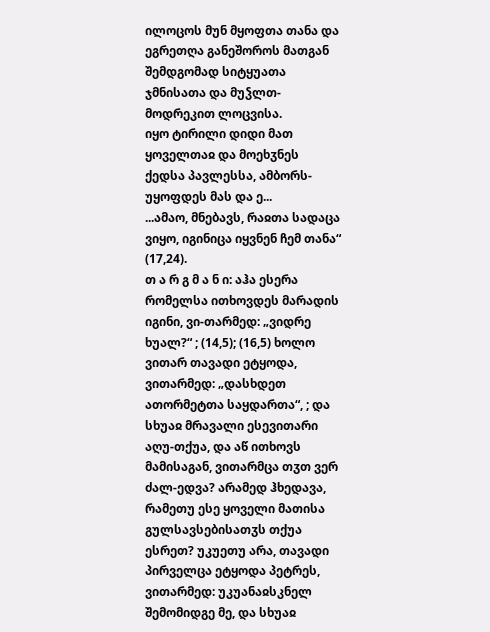ილოცოს მუნ მყოფთა თანა და ეგრეთღა განეშოროს მათგან შემდგომად სიტყუათა ჯმნისათა და მუჴლთ-მოდრეკით ლოცვისა.
იყო ტირილი დიდი მათ ყოველთაჲ და მოეხჳნეს ქედსა პავლესსა, ამბორს-უყოფდეს მას და ე...
...ამაო, მნებავს, რაჲთა სადაცა ვიყო, იგინიცა იყვნენ ჩემ თანა“ (17,24).
თ ა რ გ მ ა ნ ი: აჰა ესერა რომელსა ითხოვდეს მარადის იგინი, ვი-თარმედ: „ვიდრე ხუალ?“ ; (14,5); (16,5) ხოლო ვითარ თავადი ეტყოდა, ვითარმედ: „დასხდეთ ათორმეტთა საყდართა“, ; და სხუაჲ მრავალი ესევითარი აღუ-თქუა, და აწ ითხოვს მამისაგან, ვითარმცა თჳთ ვერ ძალ-ედვა? არამედ ჰხედავა, რამეთუ ესე ყოველი მათისა გულსავსებისათჳს თქუა ესრეთ? უკუეთუ არა, თავადი პირველცა ეტყოდა პეტრეს, ვითარმედ: უკუანაჲსკნელ შემომიდგე მე, და სხუაჲ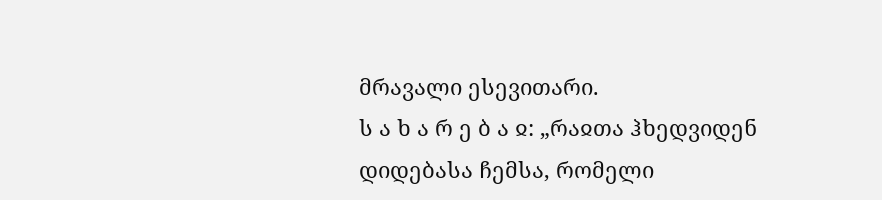მრავალი ესევითარი.
ს ა ხ ა რ ე ბ ა ჲ: „რაჲთა ჰხედვიდენ დიდებასა ჩემსა, რომელი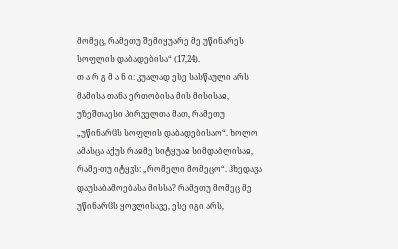მომეც, რამეთუ შემიყუარე მე უწინარეს სოფლის დაბადებისა“ (17,24).
თ ა რ გ მ ა ნ ი: კუალად ესე სასწაული არს მამისა თანა ერთობისა მის მისისაჲ, უზეშთაესი პირველთა მათ, რამეთუ „უწინარჱს სოფლის დაბადებისაო“. ხოლო ამასცა აქუს რაჲმე სიტყუაჲ სიმდაბლისაჲ, რამე-თუ იტყჳს: „რომელი მომეცო“. ჰხედავა დაუსაბამოებასა მისსა? რამეთუ მომეც მე უწინარჱს ყოვლისავე, ესე იგი არს,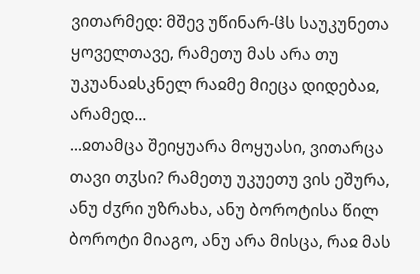ვითარმედ: მშევ უწინარ-ჱს საუკუნეთა ყოველთავე, რამეთუ მას არა თუ უკუანაჲსკნელ რაჲმე მიეცა დიდებაჲ, არამედ...
...ჲთამცა შეიყუარა მოყუასი, ვითარცა თავი თჳსი? რამეთუ უკუეთუ ვის ეშურა, ანუ ძჳრი უზრახა, ანუ ბოროტისა წილ ბოროტი მიაგო, ანუ არა მისცა, რაჲ მას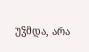უჴმდა, არა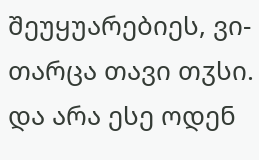შეუყუარებიეს, ვი-თარცა თავი თჳსი. და არა ესე ოდენ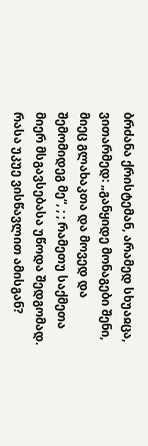ბრძანა ქრისტემან, არამედ სხუაჲცა, ვითარმედ: „განყიდე მონაგები შენი, მიეც გლახაკთა და მოვედ და შემომიდეგ მე“, ; ; რამეთუ საქმეთა მიერ მსგავსებასა უწოდა შედგომად.
რასა უკუე ვისწავლით ამისგან?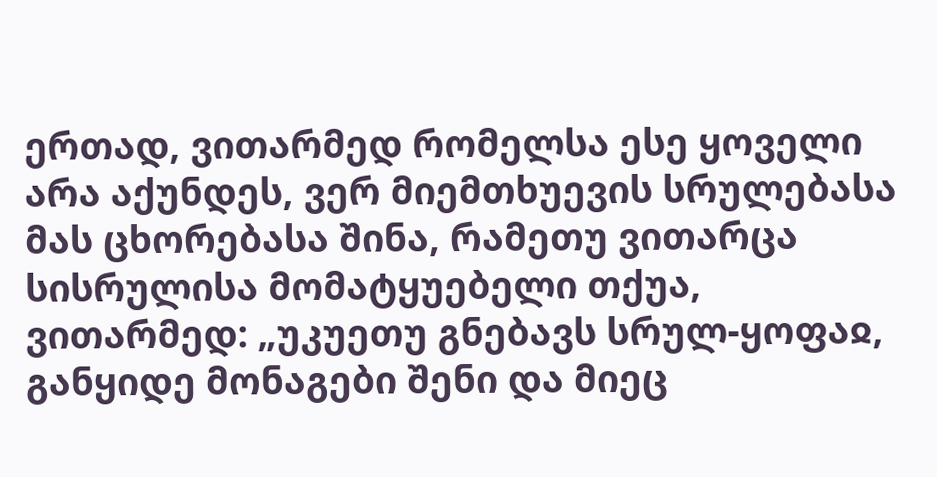ერთად, ვითარმედ რომელსა ესე ყოველი არა აქუნდეს, ვერ მიემთხუევის სრულებასა მას ცხორებასა შინა, რამეთუ ვითარცა სისრულისა მომატყუებელი თქუა, ვითარმედ: „უკუეთუ გნებავს სრულ-ყოფაჲ, განყიდე მონაგები შენი და მიეც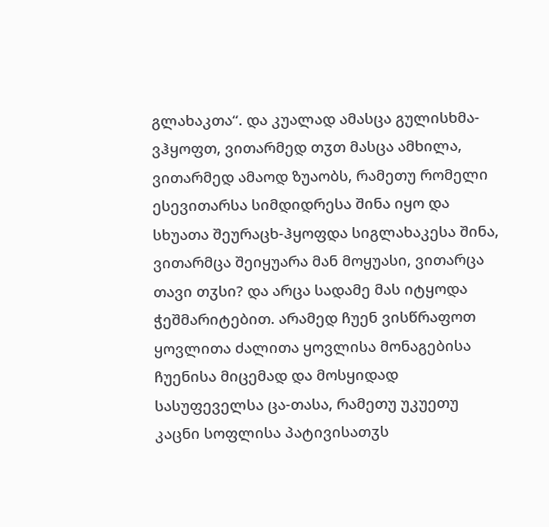გლახაკთა“. და კუალად ამასცა გულისხმა-ვჰყოფთ, ვითარმედ თჳთ მასცა ამხილა, ვითარმედ ამაოდ ზუაობს, რამეთუ რომელი ესევითარსა სიმდიდრესა შინა იყო და სხუათა შეურაცხ-ჰყოფდა სიგლახაკესა შინა, ვითარმცა შეიყუარა მან მოყუასი, ვითარცა თავი თჳსი? და არცა სადამე მას იტყოდა ჭეშმარიტებით. არამედ ჩუენ ვისწრაფოთ ყოვლითა ძალითა ყოვლისა მონაგებისა ჩუენისა მიცემად და მოსყიდად სასუფეველსა ცა-თასა, რამეთუ უკუეთუ კაცნი სოფლისა პატივისათჳს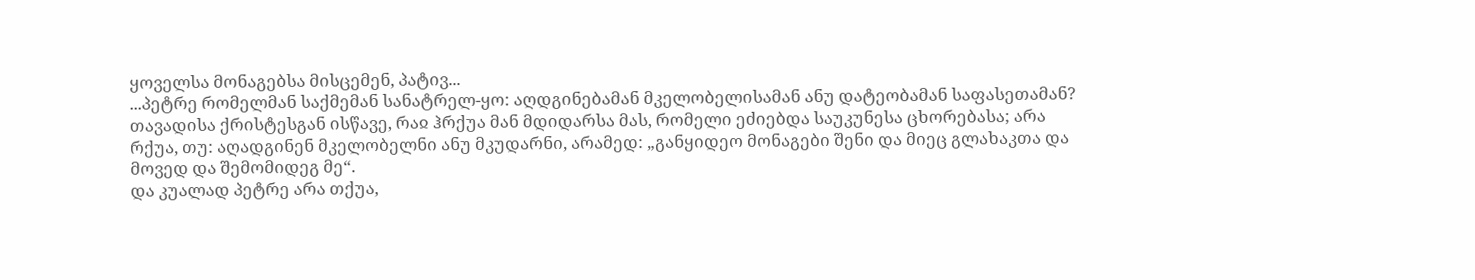ყოველსა მონაგებსა მისცემენ, პატივ...
...პეტრე რომელმან საქმემან სანატრელ-ყო: აღდგინებამან მკელობელისამან ანუ დატეობამან საფასეთამან? თავადისა ქრისტესგან ისწავე, რაჲ ჰრქუა მან მდიდარსა მას, რომელი ეძიებდა საუკუნესა ცხორებასა; არა რქუა, თუ: აღადგინენ მკელობელნი ანუ მკუდარნი, არამედ: „განყიდეო მონაგები შენი და მიეც გლახაკთა და მოვედ და შემომიდეგ მე“.
და კუალად პეტრე არა თქუა,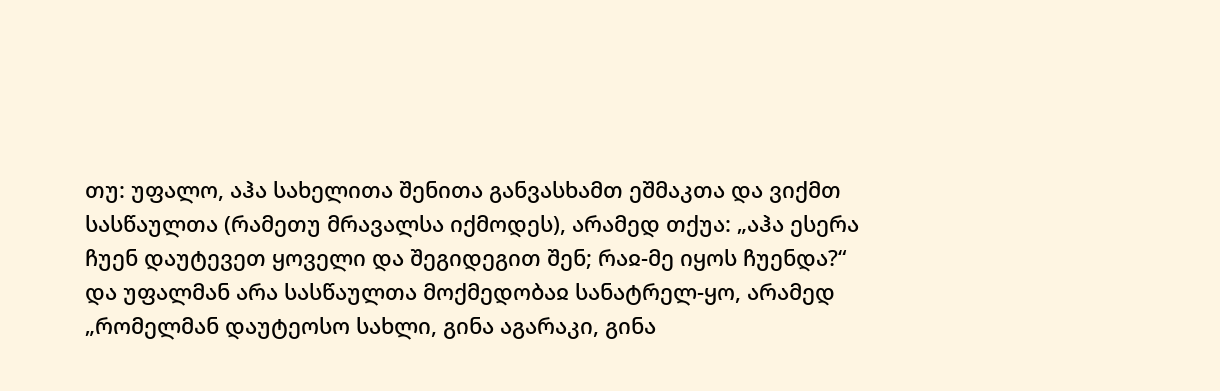თუ: უფალო, აჰა სახელითა შენითა განვასხამთ ეშმაკთა და ვიქმთ სასწაულთა (რამეთუ მრავალსა იქმოდეს), არამედ თქუა: „აჰა ესერა ჩუენ დაუტევეთ ყოველი და შეგიდეგით შენ; რაჲ-მე იყოს ჩუენდა?“
და უფალმან არა სასწაულთა მოქმედობაჲ სანატრელ-ყო, არამედ „რომელმან დაუტეოსო სახლი, გინა აგარაკი, გინა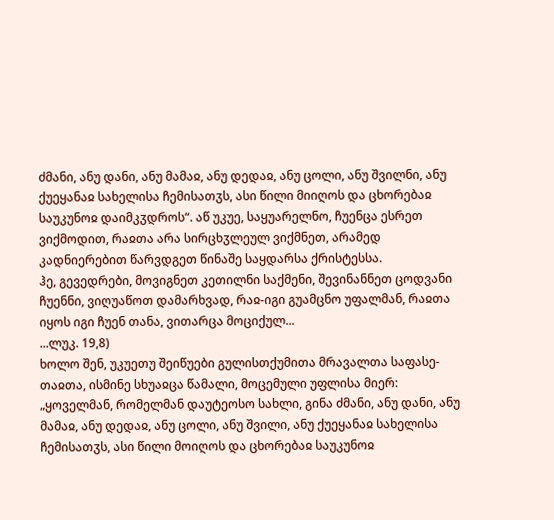ძმანი, ანუ დანი, ანუ მამაჲ, ანუ დედაჲ, ანუ ცოლი, ანუ შვილნი, ანუ ქუეყანაჲ სახელისა ჩემისათჳს, ასი წილი მიიღოს და ცხორებაჲ საუკუნოჲ დაიმკჳდროს“. აწ უკუე, საყუარელნო, ჩუენცა ესრეთ ვიქმოდით, რაჲთა არა სირცხჳლეულ ვიქმნეთ, არამედ კადნიერებით წარვდგეთ წინაშე საყდარსა ქრისტესსა.
ჰე, გევედრები, მოვიგნეთ კეთილნი საქმენი, შევინანნეთ ცოდვანი ჩუენნი, ვიღუაწოთ დამარხვად, რაჲ-იგი გუამცნო უფალმან, რაჲთა იყოს იგი ჩუენ თანა, ვითარცა მოციქულ...
...ლუკ. 19,8)
ხოლო შენ, უკუეთუ შეიწუები გულისთქუმითა მრავალთა საფასე-თაჲთა, ისმინე სხუაჲცა წამალი, მოცემული უფლისა მიერ: „ყოველმან, რომელმან დაუტეოსო სახლი, გინა ძმანი, ანუ დანი, ანუ მამაჲ, ანუ დედაჲ, ანუ ცოლი, ანუ შვილი, ანუ ქუეყანაჲ სახელისა ჩემისათჳს, ასი წილი მოიღოს და ცხორებაჲ საუკუნოჲ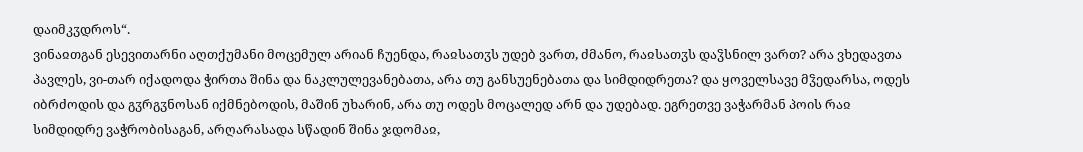დაიმკჳდროს“.
ვინაჲთგან ესევითარნი აღთქუმანი მოცემულ არიან ჩუენდა, რაჲსათჳს უდებ ვართ, ძმანო, რაჲსათჳს დაჴსნილ ვართ? არა ვხედავთა პავლეს, ვი-თარ იქადოდა ჭირთა შინა და ნაკლულევანებათა, არა თუ განსუენებათა და სიმდიდრეთა? და ყოველსავე მჴედარსა, ოდეს იბრძოდის და გჳრგჳნოსან იქმნებოდის, მაშინ უხარინ, არა თუ ოდეს მოცალედ არნ და უდებად. ეგრეთვე ვაჭარმან პოის რაჲ სიმდიდრე ვაჭრობისაგან, არღარასადა სწადინ შინა ჯდომაჲ,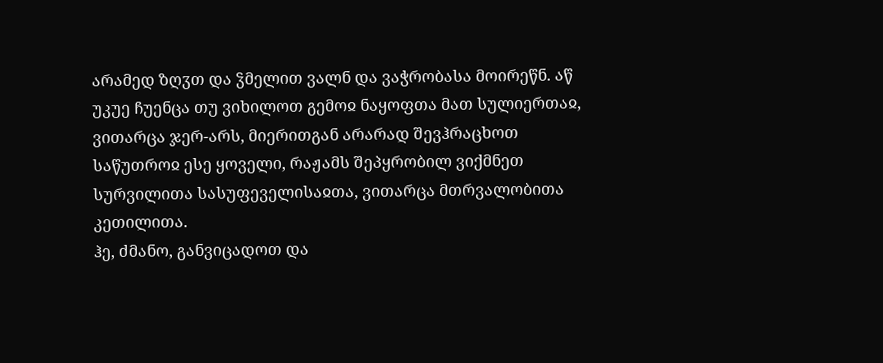არამედ ზღჳთ და ჴმელით ვალნ და ვაჭრობასა მოირეწნ. აწ უკუე ჩუენცა თუ ვიხილოთ გემოჲ ნაყოფთა მათ სულიერთაჲ, ვითარცა ჯერ-არს, მიერითგან არარად შევჰრაცხოთ საწუთროჲ ესე ყოველი, რაჟამს შეპყრობილ ვიქმნეთ სურვილითა სასუფეველისაჲთა, ვითარცა მთრვალობითა კეთილითა.
ჰე, ძმანო, განვიცადოთ და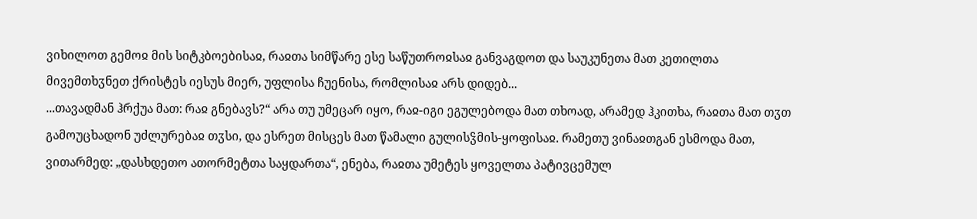ვიხილოთ გემოჲ მის სიტკბოებისაჲ, რაჲთა სიმწარე ესე საწუთროჲსაჲ განვაგდოთ და საუკუნეთა მათ კეთილთა მივემთხჳნეთ ქრისტეს იესუს მიერ, უფლისა ჩუენისა, რომლისაჲ არს დიდებ...
...თავადმან ჰრქუა მათ: რაჲ გნებავს?“ არა თუ უმეცარ იყო, რაჲ-იგი ეგულებოდა მათ თხოად, არამედ ჰკითხა, რაჲთა მათ თჳთ გამოუცხადონ უძლურებაჲ თჳსი, და ესრეთ მისცეს მათ წამალი გულისჴმის-ყოფისაჲ. რამეთუ ვინაჲთგან ესმოდა მათ, ვითარმედ: „დასხდეთო ათორმეტთა საყდართა“, ენება, რაჲთა უმეტეს ყოველთა პატივცემულ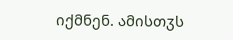იქმნენ. ამისთჳს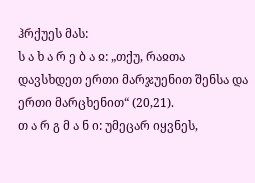ჰრქუეს მას:
ს ა ხ ა რ ე ბ ა ჲ: „თქუ, რაჲთა დავსხდეთ ერთი მარჯუენით შენსა და ერთი მარცხენით“ (20,21).
თ ა რ გ მ ა ნ ი: უმეცარ იყვნეს,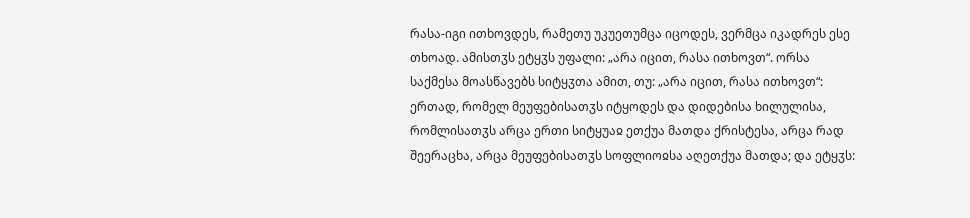რასა-იგი ითხოვდეს, რამეთუ უკუეთუმცა იცოდეს, ვერმცა იკადრეს ესე თხოად. ამისთჳს ეტყჳს უფალი: „არა იცით, რასა ითხოვთ“. ორსა საქმესა მოასწავებს სიტყჳთა ამით, თუ: „არა იცით, რასა ითხოვთ“: ერთად, რომელ მეუფებისათჳს იტყოდეს და დიდებისა ხილულისა, რომლისათჳს არცა ერთი სიტყუაჲ ეთქუა მათდა ქრისტესა, არცა რად შეერაცხა, არცა მეუფებისათჳს სოფლიოჲსა აღეთქუა მათდა; და ეტყჳს: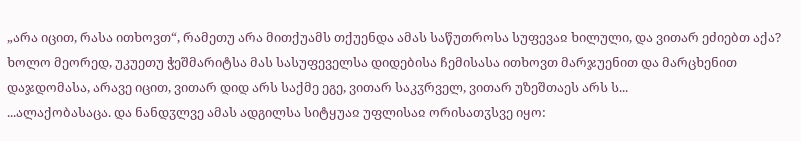„არა იცით, რასა ითხოვთ“, რამეთუ არა მითქუამს თქუენდა ამას საწუთროსა სუფევაჲ ხილული, და ვითარ ეძიებთ აქა? ხოლო მეორედ, უკუეთუ ჭეშმარიტსა მას სასუფეველსა დიდებისა ჩემისასა ითხოვთ მარჯუენით და მარცხენით დაჯდომასა, არავე იცით, ვითარ დიდ არს საქმე ეგე, ვითარ საკჳრველ, ვითარ უზეშთაეს არს ს...
...ალაქობასაცა. და ნანდჳლვე ამას ადგილსა სიტყუაჲ უფლისაჲ ორისათჳსვე იყო: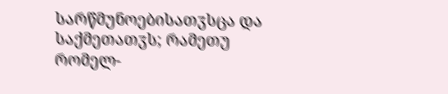სარწმუნოებისათჳსცა და საქმეთათჳს; რამეთუ რომელ-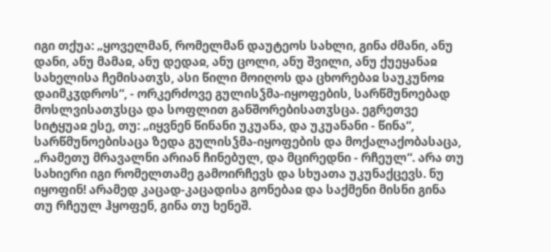იგი თქუა: „ყოველმან, რომელმან დაუტეოს სახლი, გინა ძმანი, ანუ დანი, ანუ მამაჲ, ანუ დედაჲ, ანუ ცოლი, ანუ შვილი, ანუ ქუეყანაჲ სახელისა ჩემისათჳს, ასი წილი მოიღოს და ცხორებაჲ საუკუნოჲ დაიმკჳდროს“, - ორკერძოვე გულისჴმა-იყოფების, სარწმუნოებად მოსლვისათჳსცა და სოფლით განშორებისათჳსცა. ეგრეთვე სიტყუაჲ ესე, თუ: „იყვნენ წინანი უკუანა, და უკუანანი - წინა“, სარწმუნოებისაცა ზედა გულისჴმა-იყოფების და მოქალაქობასაცა, „რამეთუ მრავალნი არიან ჩინებულ, და მცირედნი - რჩეულ“. არა თუ სახიერი იგი რომელთამე გამოირჩევს და სხუათა უკუნაქცევს. ნუ იყოფინ! არამედ კაცად-კაცადისა გონებაჲ და საქმენი მისნი გინა თუ რჩეულ ჰყოფენ, გინა თუ ხენეშ.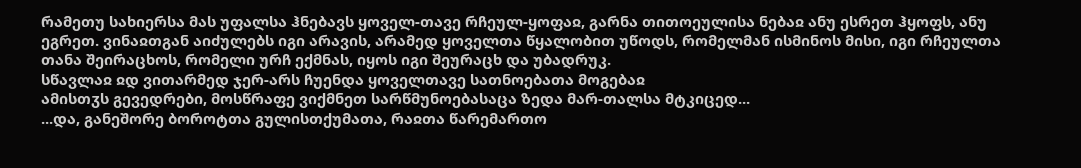რამეთუ სახიერსა მას უფალსა ჰნებავს ყოველ-თავე რჩეულ-ყოფაჲ, გარნა თითოეულისა ნებაჲ ანუ ესრეთ ჰყოფს, ანუ ეგრეთ. ვინაჲთგან აიძულებს იგი არავის, არამედ ყოველთა წყალობით უწოდს, რომელმან ისმინოს მისი, იგი რჩეულთა თანა შეირაცხოს, რომელი ურჩ ექმნას, იყოს იგი შეურაცხ და უბადრუკ.
სწავლაჲ ჲდ ვითარმედ ჯერ-არს ჩუენდა ყოველთავე სათნოებათა მოგებაჲ
ამისთჳს გევედრები, მოსწრაფე ვიქმნეთ სარწმუნოებასაცა ზედა მარ-თალსა მტკიცედ...
...და, განეშორე ბოროტთა გულისთქუმათა, რაჲთა წარემართო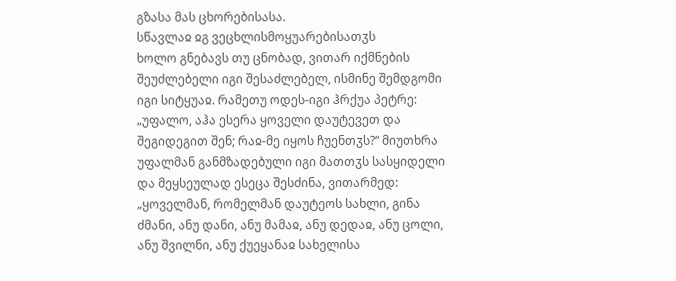გზასა მას ცხორებისასა.
სწავლაჲ ჲგ ვეცხლისმოყუარებისათჳს
ხოლო გნებავს თუ ცნობად, ვითარ იქმნების შეუძლებელი იგი შესაძლებელ, ისმინე შემდგომი იგი სიტყუაჲ. რამეთუ ოდეს-იგი ჰრქუა პეტრე: „უფალო, აჰა ესერა ყოველი დაუტევეთ და შეგიდეგით შენ; რაჲ-მე იყოს ჩუენთჳს?“ მიუთხრა უფალმან განმზადებული იგი მათთჳს სასყიდელი და მეყსეულად ესეცა შესძინა, ვითარმედ: „ყოველმან, რომელმან დაუტეოს სახლი, გინა ძმანი, ანუ დანი, ანუ მამაჲ, ანუ დედაჲ, ანუ ცოლი, ანუ შვილნი, ანუ ქუეყანაჲ სახელისა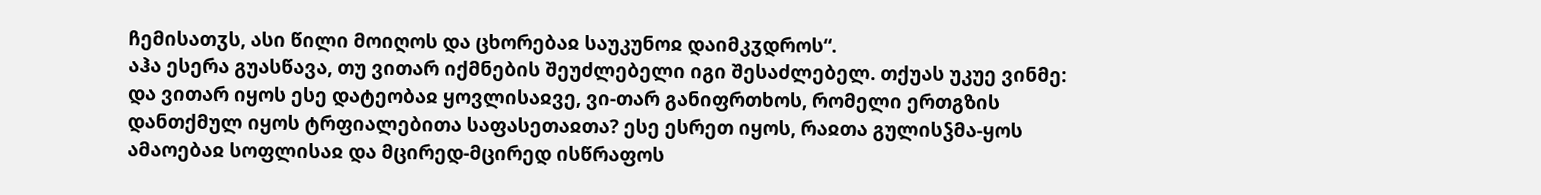ჩემისათჳს, ასი წილი მოიღოს და ცხორებაჲ საუკუნოჲ დაიმკჳდროს“.
აჰა ესერა გუასწავა, თუ ვითარ იქმნების შეუძლებელი იგი შესაძლებელ. თქუას უკუე ვინმე: და ვითარ იყოს ესე დატეობაჲ ყოვლისაჲვე, ვი-თარ განიფრთხოს, რომელი ერთგზის დანთქმულ იყოს ტრფიალებითა საფასეთაჲთა? ესე ესრეთ იყოს, რაჲთა გულისჴმა-ყოს ამაოებაჲ სოფლისაჲ და მცირედ-მცირედ ისწრაფოს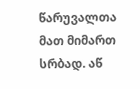წარუვალთა მათ მიმართ სრბად. აწ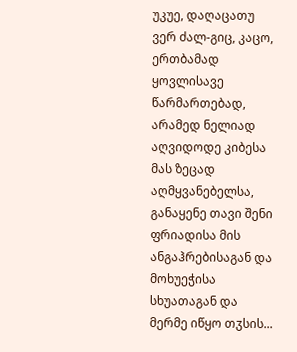უკუე, დაღაცათუ ვერ ძალ-გიც, კაცო, ერთბამად ყოვლისავე წარმართებად, არამედ ნელიად აღვიდოდე კიბესა მას ზეცად აღმყვანებელსა, განაყენე თავი შენი ფრიადისა მის ანგაჰრებისაგან და მოხუეჭისა სხუათაგან და მერმე იწყო თჳსის...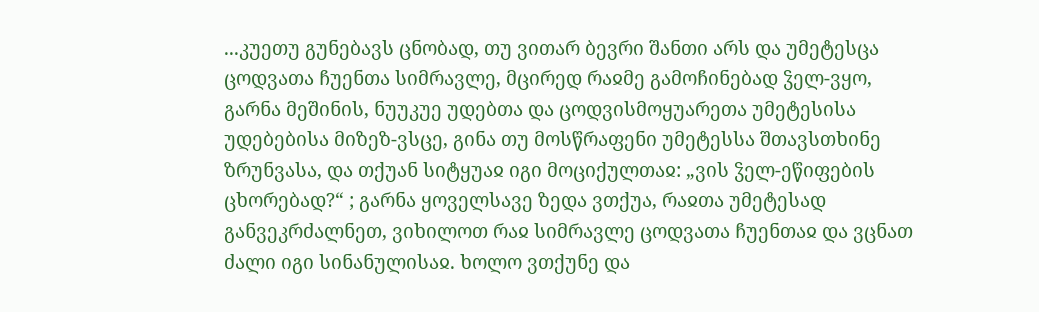...კუეთუ გუნებავს ცნობად, თუ ვითარ ბევრი შანთი არს და უმეტესცა ცოდვათა ჩუენთა სიმრავლე, მცირედ რაჲმე გამოჩინებად ჴელ-ვყო, გარნა მეშინის, ნუუკუე უდებთა და ცოდვისმოყუარეთა უმეტესისა უდებებისა მიზეზ-ვსცე, გინა თუ მოსწრაფენი უმეტესსა შთავსთხინე ზრუნვასა, და თქუან სიტყუაჲ იგი მოციქულთაჲ: „ვის ჴელ-ეწიფების ცხორებად?“ ; გარნა ყოველსავე ზედა ვთქუა, რაჲთა უმეტესად განვეკრძალნეთ, ვიხილოთ რაჲ სიმრავლე ცოდვათა ჩუენთაჲ და ვცნათ ძალი იგი სინანულისაჲ. ხოლო ვთქუნე და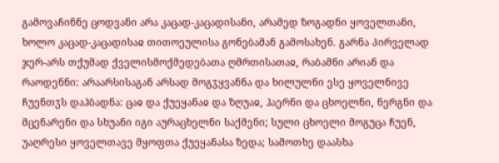გამოვაჩინნე ცოდვანი არა კაცად-კაცადისანი, არამედ ზოგადნი ყოველთანი, ხოლო კაცად-კაცადისაჲ თითოეულისა გონებამან გამოსახენ. გარნა პირველად ჯერ-არს თქუმად ქველისმოქმედებათა ღმრთისათაჲ, რაბამნი არიან და რაოდენნი: არაარსისაგან არსად მოგჳყვანნა და ხილულნი ესე ყოველნივე ჩუენთჳს დაჰბადნა: ცაჲ და ქუეყანაჲ და ზღუაჲ, ჰაერნი და ცხოელნი, ნერგნი და მცენარენი და სხუანი იგი აურაცხელნი საქმენი; სული ცხოელი მოგუცა ჩუენ, უაღრესი ყოველთავე მყოფთა ქუეყანასა ზედა; სამოთხე დაასხა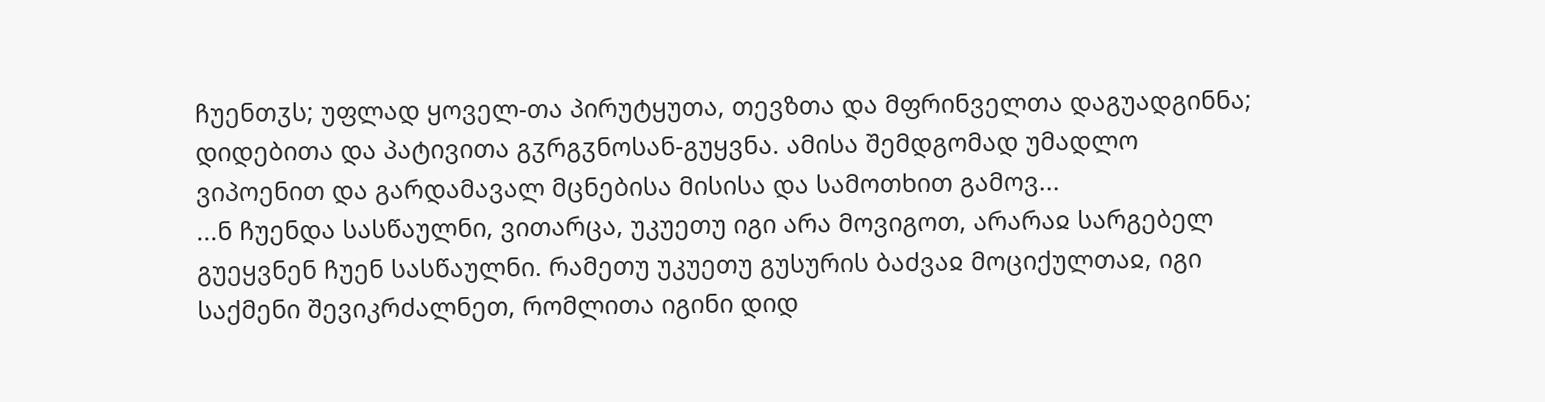ჩუენთჳს; უფლად ყოველ-თა პირუტყუთა, თევზთა და მფრინველთა დაგუადგინნა; დიდებითა და პატივითა გჳრგჳნოსან-გუყვნა. ამისა შემდგომად უმადლო ვიპოენით და გარდამავალ მცნებისა მისისა და სამოთხით გამოვ...
...ნ ჩუენდა სასწაულნი, ვითარცა, უკუეთუ იგი არა მოვიგოთ, არარაჲ სარგებელ გუეყვნენ ჩუენ სასწაულნი. რამეთუ უკუეთუ გუსურის ბაძვაჲ მოციქულთაჲ, იგი საქმენი შევიკრძალნეთ, რომლითა იგინი დიდ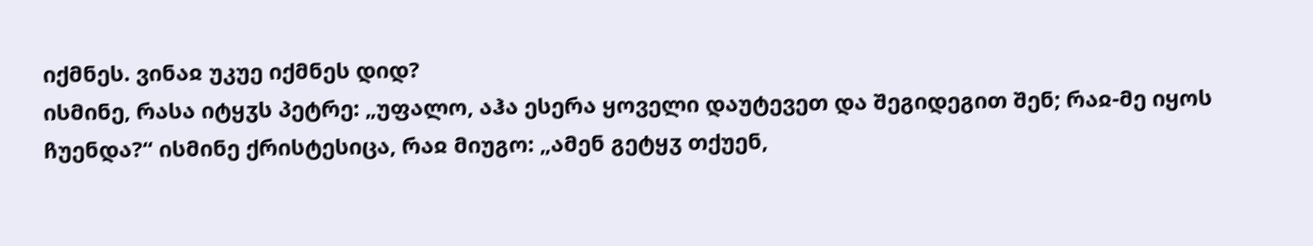იქმნეს. ვინაჲ უკუე იქმნეს დიდ?
ისმინე, რასა იტყჳს პეტრე: „უფალო, აჰა ესერა ყოველი დაუტევეთ და შეგიდეგით შენ; რაჲ-მე იყოს ჩუენდა?“ ისმინე ქრისტესიცა, რაჲ მიუგო: „ამენ გეტყჳ თქუენ,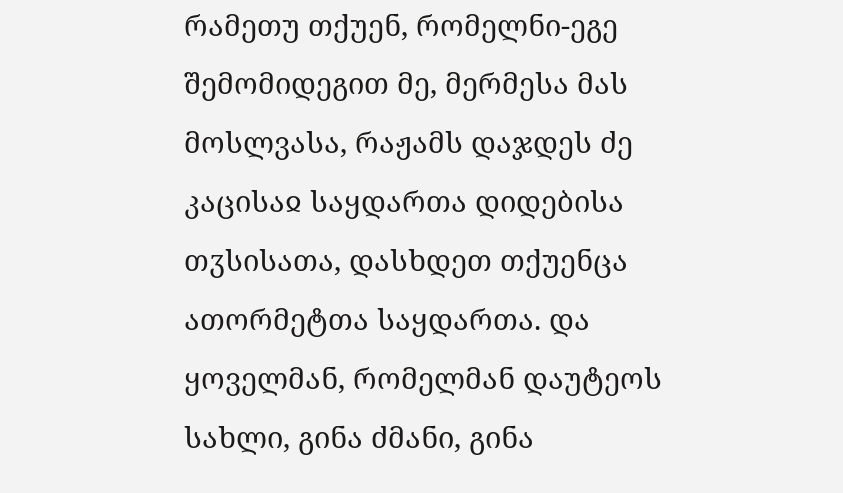რამეთუ თქუენ, რომელნი-ეგე შემომიდეგით მე, მერმესა მას მოსლვასა, რაჟამს დაჯდეს ძე კაცისაჲ საყდართა დიდებისა თჳსისათა, დასხდეთ თქუენცა ათორმეტთა საყდართა. და ყოველმან, რომელმან დაუტეოს სახლი, გინა ძმანი, გინა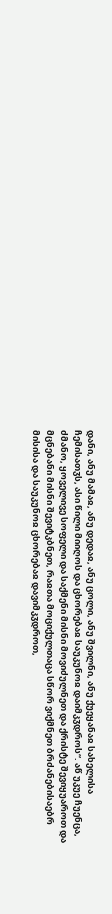დანი, ანუ მამაჲ, ანუ დედაჲ, ანუ ცოლი, ანუ შვილნი, ანუ ქუეყანაჲ სახელისა ჩემისათჳს, ასი წილი მიიღოს და ცხორებაჲ საუკუნოჲ დაიმკჳდროს“. აწ უკუე ჩუენცა, ძმანო, ყოველივე სოფელი და საქმენი მისნი მოვიძულნეთ და ქრისტე შევიყუაროთ და მცნებანი მისნი შევიტკბნეთ, რაჲთა მოციქულთაცა სწორ ვიქმნეთ ბრძანებისაებრ მისისა და საუკუნოჲ ცხორებაჲ დავიმკჳდროთ,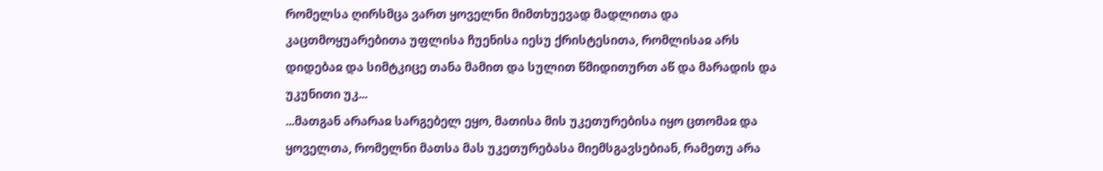რომელსა ღირსმცა ვართ ყოველნი მიმთხუევად მადლითა და კაცთმოყუარებითა უფლისა ჩუენისა იესუ ქრისტესითა, რომლისაჲ არს დიდებაჲ და სიმტკიცე თანა მამით და სულით წმიდითურთ აწ და მარადის და უკუნითი უკ...
...მათგან არარაჲ სარგებელ ეყო, მათისა მის უკეთურებისა იყო ცთომაჲ და ყოველთა, რომელნი მათსა მას უკეთურებასა მიემსგავსებიან, რამეთუ არა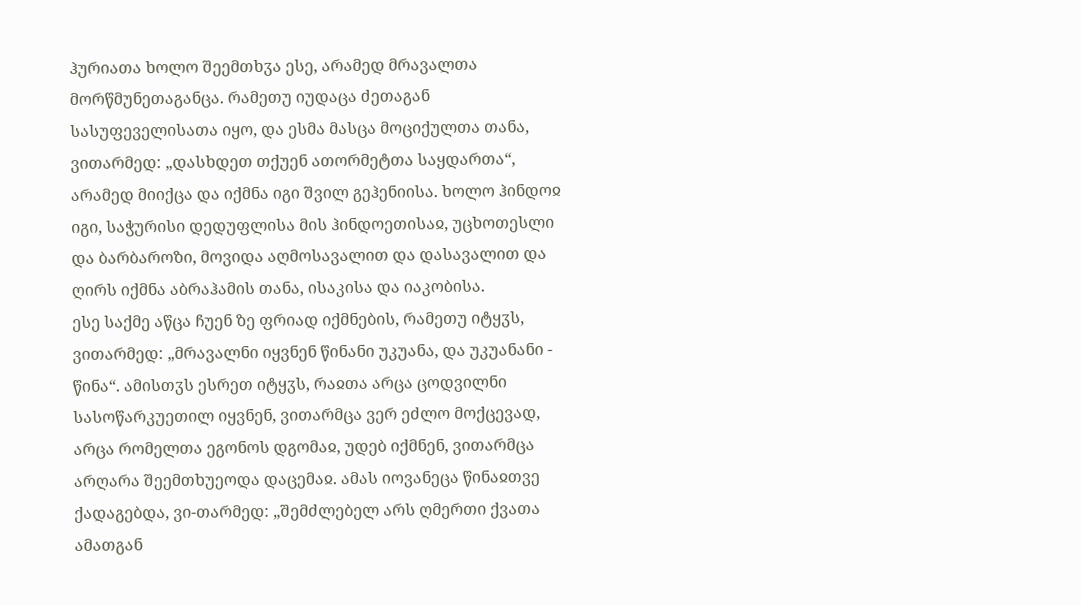ჰურიათა ხოლო შეემთხჳა ესე, არამედ მრავალთა მორწმუნეთაგანცა. რამეთუ იუდაცა ძეთაგან სასუფეველისათა იყო, და ესმა მასცა მოციქულთა თანა, ვითარმედ: „დასხდეთ თქუენ ათორმეტთა საყდართა“, არამედ მიიქცა და იქმნა იგი შვილ გეჰენიისა. ხოლო ჰინდოჲ იგი, საჭურისი დედუფლისა მის ჰინდოეთისაჲ, უცხოთესლი და ბარბაროზი, მოვიდა აღმოსავალით და დასავალით და ღირს იქმნა აბრაჰამის თანა, ისაკისა და იაკობისა.
ესე საქმე აწცა ჩუენ ზე ფრიად იქმნების, რამეთუ იტყჳს, ვითარმედ: „მრავალნი იყვნენ წინანი უკუანა, და უკუანანი - წინა“. ამისთჳს ესრეთ იტყჳს, რაჲთა არცა ცოდვილნი სასოწარკუეთილ იყვნენ, ვითარმცა ვერ ეძლო მოქცევად, არცა რომელთა ეგონოს დგომაჲ, უდებ იქმნენ, ვითარმცა არღარა შეემთხუეოდა დაცემაჲ. ამას იოვანეცა წინაჲთვე ქადაგებდა, ვი-თარმედ: „შემძლებელ არს ღმერთი ქვათა ამათგან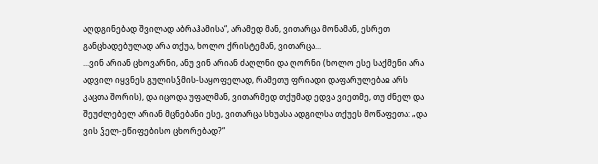აღდგინებად შვილად აბრაჰამისა“, არამედ მან, ვითარცა მონამან, ესრეთ განცხადებულად არა თქუა, ხოლო ქრისტემან, ვითარცა...
...ვინ არიან ცხოვარნი, ანუ ვინ არიან ძაღლნი და ღორნი (ხოლო ესე საქმენი არა ადვილ იყვნეს გულისჴმის-საყოფელად, რამეთუ ფრიადი დაფარულებაჲ არს კაცთა შორის), და იცოდა უფალმან, ვითარმედ თქუმად ედვა ვიეთმე, თუ ძნელ და შეუძლებელ არიან მცნებანი ესე, ვითარცა სხუასა ადგილსა თქუეს მოწაფეთა: „და ვის ჴელ-ეწიფებისო ცხორებად?“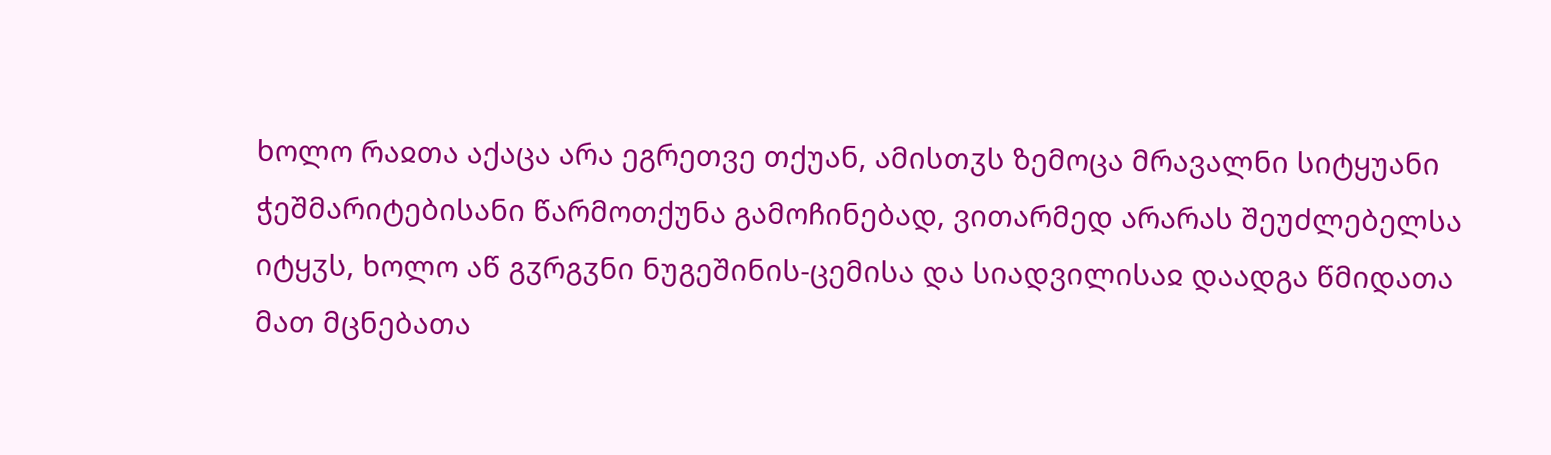ხოლო რაჲთა აქაცა არა ეგრეთვე თქუან, ამისთჳს ზემოცა მრავალნი სიტყუანი ჭეშმარიტებისანი წარმოთქუნა გამოჩინებად, ვითარმედ არარას შეუძლებელსა იტყჳს, ხოლო აწ გჳრგჳნი ნუგეშინის-ცემისა და სიადვილისაჲ დაადგა წმიდათა მათ მცნებათა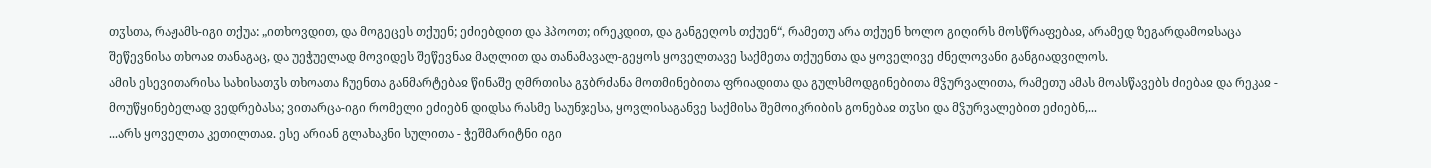თჳსთა, რაჟამს-იგი თქუა: „ითხოვდით, და მოგეცეს თქუენ; ეძიებდით და ჰპოოთ; ირეკდით, და განგეღოს თქუენ“, რამეთუ არა თქუენ ხოლო გიღირს მოსწრაფებაჲ, არამედ ზეგარდამოჲსაცა შეწევნისა თხოაჲ თანაგაც, და უეჭუელად მოვიდეს შეწევნაჲ მაღლით და თანამავალ-გეყოს ყოველთავე საქმეთა თქუენთა და ყოველივე ძნელოვანი განგიადვილოს.
ამის ესევითარისა სახისათჳს თხოათა ჩუენთა განმარტებაჲ წინაშე ღმრთისა გჳბრძანა მოთმინებითა ფრიადითა და გულსმოდგინებითა მჴურვალითა, რამეთუ ამას მოასწავებს ძიებაჲ და რეკაჲ - მოუწყინებელად ვედრებასა; ვითარცა-იგი რომელი ეძიებნ დიდსა რასმე საუნჯესა, ყოვლისაგანვე საქმისა შემოიკრიბის გონებაჲ თჳსი და მჴურვალებით ეძიებნ,...
...არს ყოველთა კეთილთაჲ. ესე არიან გლახაკნი სულითა - ჭეშმარიტნი იგი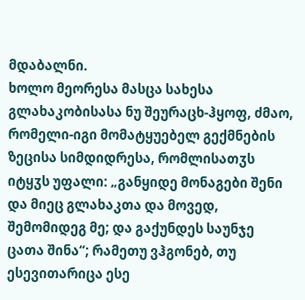მდაბალნი.
ხოლო მეორესა მასცა სახესა გლახაკობისასა ნუ შეურაცხ-ჰყოფ, ძმაო, რომელი-იგი მომატყუებელ გექმნების ზეცისა სიმდიდრესა, რომლისათჳს იტყჳს უფალი: „განყიდე მონაგები შენი და მიეც გლახაკთა და მოვედ, შემომიდეგ მე; და გაქუნდეს საუნჯე ცათა შინა“; რამეთუ ვჰგონებ, თუ ესევითარიცა ესე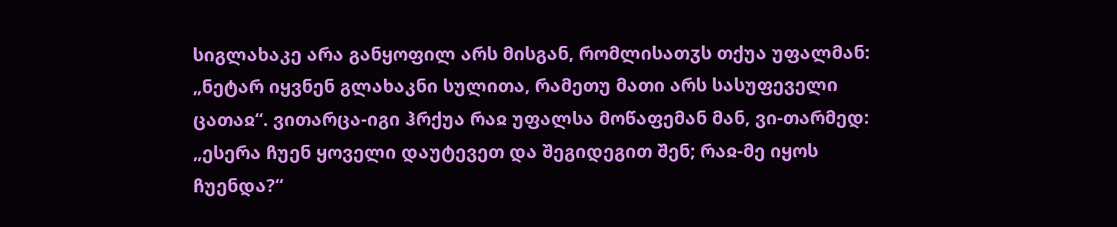სიგლახაკე არა განყოფილ არს მისგან, რომლისათჳს თქუა უფალმან: „ნეტარ იყვნენ გლახაკნი სულითა, რამეთუ მათი არს სასუფეველი ცათაჲ“. ვითარცა-იგი ჰრქუა რაჲ უფალსა მოწაფემან მან, ვი-თარმედ: „ესერა ჩუენ ყოველი დაუტევეთ და შეგიდეგით შენ; რაჲ-მე იყოს ჩუენდა?“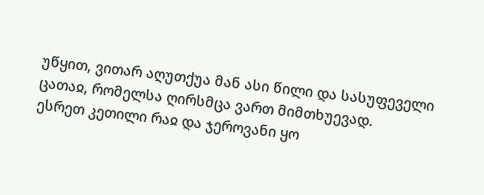უწყით, ვითარ აღუთქუა მან ასი წილი და სასუფეველი ცათაჲ, რომელსა ღირსმცა ვართ მიმთხუევად.
ესრეთ კეთილი რაჲ და ჯეროვანი ყო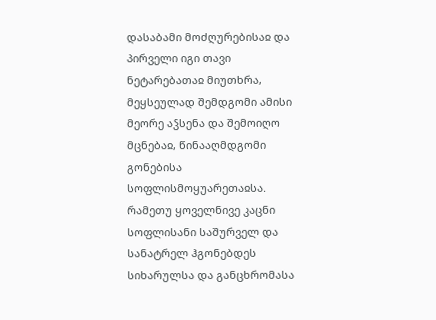დასაბამი მოძღურებისაჲ და პირველი იგი თავი ნეტარებათაჲ მიუთხრა, მეყსეულად შემდგომი ამისი მეორე აჴსენა და შემოიღო მცნებაჲ, წინააღმდგომი გონებისა სოფლისმოყუარეთაჲსა. რამეთუ ყოველნივე კაცნი სოფლისანი საშურველ და სანატრელ ჰგონებდეს სიხარულსა და განცხრომასა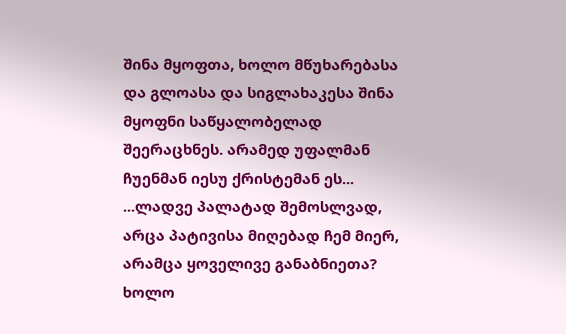შინა მყოფთა, ხოლო მწუხარებასა და გლოასა და სიგლახაკესა შინა მყოფნი საწყალობელად შეერაცხნეს. არამედ უფალმან ჩუენმან იესუ ქრისტემან ეს...
...ლადვე პალატად შემოსლვად, არცა პატივისა მიღებად ჩემ მიერ, არამცა ყოველივე განაბნიეთა? ხოლო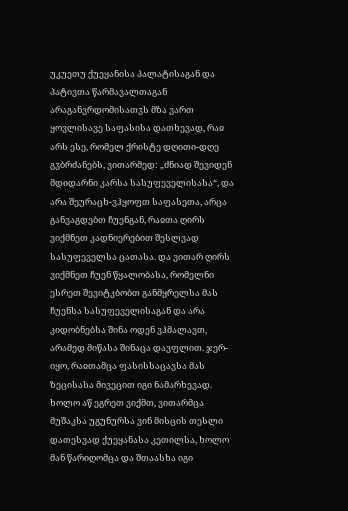უკუეთუ ქუეყანისა პალატისაგან და პატივთა წარმავალთაგან არაგანვრდომისათჳს მზა ვართ ყოვლისავე საფასისა დათხევად, რაჲ არს ესე, რომელ ქრისტე დღითი-დღე გჳბრძანებს, ვითარმედ: „ძნიად შევიდენ მდიდარნი კარსა სასუფეველისასა“, და არა შეურაცხ-ვჰყოფთ საფასეთა, არცა განვაგდებთ ჩუენგან, რაჲთა ღირს ვიქმნეთ კადნიერებით შესლვად სასუფეველსა ცათასა. და ვითარ ღირს ვიქმნეთ ჩუენ წყალობასა, რომელნი ესრეთ შევიტკბობთ განმყრელსა მას ჩუენსა სასუფეველისაგან და არა კიდობნებსა შინა ოდენ ვჰმალავთ, არამედ მიწასა შინაცა დავფლით. ჯერ-იყო, რაჲთამცა ფასისსაცავსა მას ზეცისასა მივეცით იგი ნამარხევად. ხოლო აწ ეგრეთ ვიქმთ, ვითარმცა მუშაკსა უგუნურსა ვინ მისცის თესლი დათესვად ქუეყანასა კეთილსა, ხოლო მან წარიღომცა და შთაასხა იგი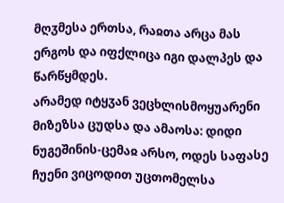მღჳმესა ერთსა, რაჲთა არცა მას ერგოს და იფქლიცა იგი დალპეს და წარწყმდეს.
არამედ იტყჳან ვეცხლისმოყუარენი მიზეზსა ცუდსა და ამაოსა: დიდი ნუგეშინის-ცემაჲ არსო, ოდეს საფასე ჩუენი ვიცოდით უცთომელსა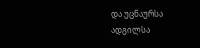და უცნაურსა ადგილსა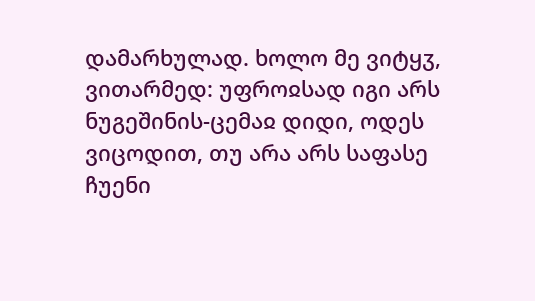დამარხულად. ხოლო მე ვიტყჳ, ვითარმედ: უფროჲსად იგი არს ნუგეშინის-ცემაჲ დიდი, ოდეს ვიცოდით, თუ არა არს საფასე ჩუენი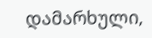დამარხული,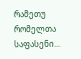რამეთუ რომელთა საფასენი...